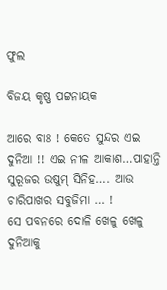ଫୁଲ

ବିଜୟ କୃଷ୍ଣ ପଟ୍ଟନାୟକ

ଆରେ ବାଃ ! କେତେ ସୁନ୍ଦର ଏଇ ଦୁନିଆ !! ଏଇ ନୀଳ ଆକାଶ…ପାହାନ୍ତି ସୁରୂଜର ଉଷୁମ୍ ସିନିହ…. ଆଉ ଚାରିପାଖର ସବୁଜିମା … !
ସେ ପବନରେ ଦୋଳି ଖେଳୁ ଖେଳୁ ଦୁନିଆକୁ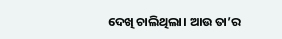ଦେଖି ଚାଲିଥିଲା। ଆଉ ତା’ର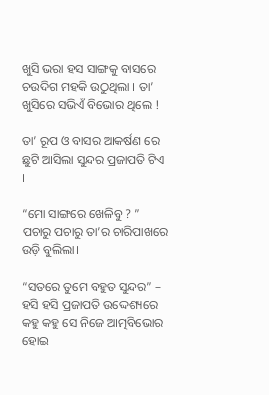ଖୁସି ଭରା ହସ ସାଙ୍ଗକୁ ବାସରେ ଚଉଦିଗ ମହକି ଉଠୁଥିଲା । ତା’ ଖୁସିରେ ସଭିଏଁ ବିଭୋର ଥିଲେ !

ତା’ ରୂପ ଓ ବାସର ଆକର୍ଷଣ ରେ ଛୁଟି ଆସିଲା ସୁନ୍ଦର ପ୍ରଜାପତି ଟିଏ ।

“ମୋ ସାଙ୍ଗରେ ଖେଳିବୁ ? ” ପଚାରୁ ପଚାରୁ ତା’ର ଚାରିପାଖରେ ଉଡ଼ି ବୁଲିଲା।

“ସତରେ ତୁମେ ବହୁତ ସୁନ୍ଦର” – ହସି ହସି ପ୍ରଜାପତି ଉଦ୍ଦେଶ୍ୟରେ କହୁ କହୁ ସେ ନିଜେ ଆତ୍ମବିଭୋର ହୋଇ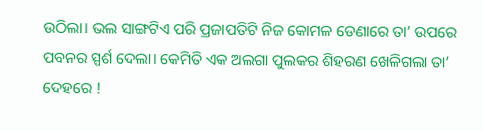ଉଠିଲା। ଭଲ ସାଙ୍ଗଟିଏ ପରି ପ୍ରଜାପତିଟି ନିଜ କୋମଳ ଡେଣାରେ ତା’ ଉପରେ ପବନର ସ୍ପର୍ଶ ଦେଲା। କେମିତି ଏକ ଅଲଗା ପୁଲକର ଶିହରଣ ଖେଳିଗଲା ତା’ ଦେହରେ !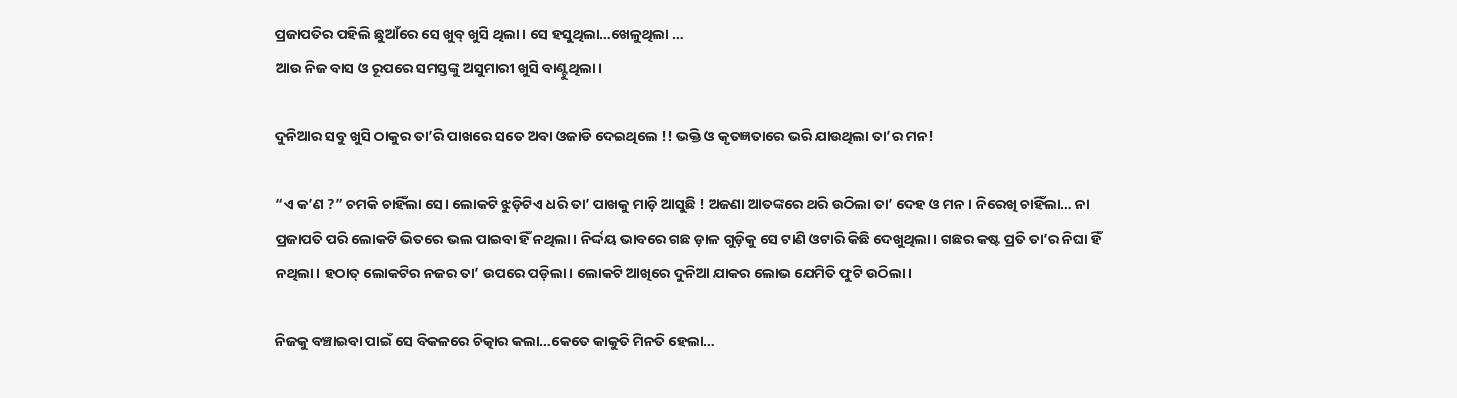ପ୍ରଜାପତିର ପହିଲି ଛୁଆଁରେ ସେ ଖୁବ୍ ଖୁସି ଥିଲା । ସେ ହସୁଥିଲା…ଖେଳୁଥିଲା …
ଆଉ ନିଜ ବାସ ଓ ରୂପରେ ସମସ୍ତଙ୍କୁ ଅସୁମାରୀ ଖୁସି ବାଣ୍ଟୁଥିଲା।

ଦୁନିଆର ସବୁ ଖୁସି ଠାକୁର ତା’ରି ପାଖରେ ସତେ ଅବା ଓଜାଡି ଦେଇଥିଲେ !! ଭକ୍ତି ଓ କୃତଜ୍ଞତାରେ ଭରି ଯାଉଥିଲା ତା’ର ମନ!

“ଏ କ’ଣ ?” ଚମକି ଚାହିଁଲା ସେ। ଲୋକଟି ଝୁଡ଼ିଟିଏ ଧରି ତା’ ପାଖକୁ ମାଡ଼ି ଆସୁଛି ! ଅଜଣା ଆତଙ୍କରେ ଥରି ଉଠିଲା ତା’ ଦେହ ଓ ମନ । ନିରେଖି ଚାହିଁଲା… ନା ପ୍ରଜାପତି ପରି ଲୋକଟି ଭିତରେ ଭଲ ପାଇବା ହିଁ ନଥିଲା। ନିର୍ଦ୍ଦୟ ଭାବରେ ଗଛ ଡ଼ାଳ ଗୁଡ଼ିକୁ ସେ ଟାଣି ଓଟାରି କିଛି ଦେଖୁଥିଲା । ଗଛର କଷ୍ଟ ପ୍ରତି ତା’ର ନିଘା ହିଁ ନଥିଲା। ହଠାତ୍ ଲୋକଟିର ନଜର ତା’ ଉପରେ ପଡ଼ିଲା। ଲୋକଟି ଆଖିରେ ଦୁନିଆ ଯାକର ଲୋଭ ଯେମିତି ଫୁଟି ଉଠିଲା।

ନିଜକୁ ବଞ୍ଚାଇବା ପାଇଁ ସେ ବିକଳରେ ଚିତ୍କାର କଲା…କେତେ କାକୁତି ମିନତି ହେଲା…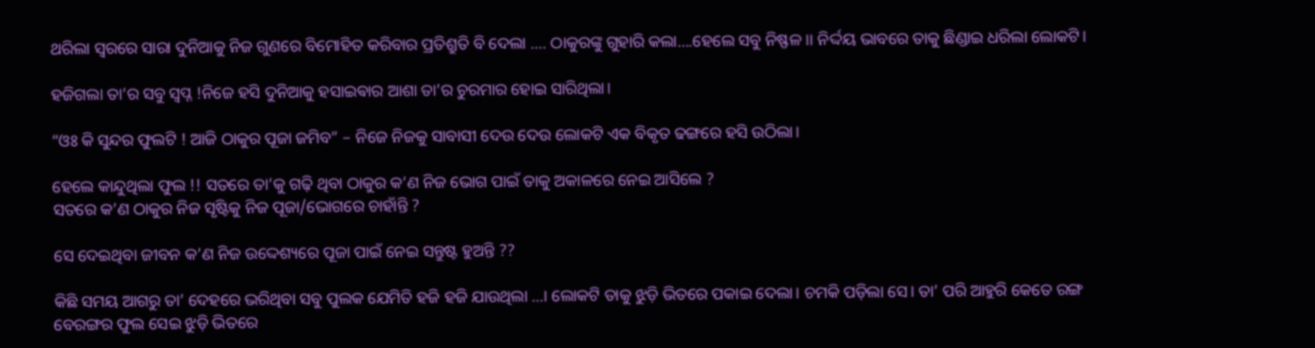ଥରିଲା ସ୍ଵରରେ ସାରା ଦୁନିଆକୁ ନିଜ ଗୁଣରେ ବିମୋହିତ କରିବାର ପ୍ରତିଶ୍ରୁତି ବି ଦେଲା …. ଠାକୁରଙ୍କୁ ଗୁହାରି କଲା….ହେଲେ ସବୁ ନିଷ୍ଫଳ ।। ନିର୍ଦ୍ଦୟ ଭାବରେ ତାକୁ ଛିଣ୍ଡାଇ ଧରିଲା ଲୋକଟି।

ହଜିଗଲା ତା’ର ସବୁ ସ୍ଵପ୍ନ !ନିଜେ ହସି ଦୁନିଆକୁ ହସାଇଵାର ଆଶା ତା’ର ଚୁରମାର ହୋଇ ସାରିଥିଲା।

“ଓଃ କି ସୁନ୍ଦର ଫୁଲଟି ! ଆଜି ଠାକୁର ପୂଜା ଜମିବ” – ନିଜେ ନିଜକୁ ସାବାସୀ ଦେଉ ଦେଉ ଲୋକଟି ଏକ ବିକୃତ ଢଙ୍ଗରେ ହସି ଉଠିଲା।

ହେଲେ କାନ୍ଦୁଥିଲା ଫୁଲ !! ସତରେ ତା’କୁ ଗଢ଼ି ଥିବା ଠାକୁର କ’ଣ ନିଜ ଭୋଗ ପାଇଁ ତାକୁ ଅକାଳରେ ନେଇ ଆସିଲେ ?
ସତରେ କ’ଣ ଠାକୁର ନିଜ ସୃଷ୍ଟିକୁ ନିଜ ପୂଜା/ଭୋଗରେ ଚାହାଁନ୍ତି ?

ସେ ଦେଇଥିବା ଜୀବନ କ’ଣ ନିଜ ଉଦ୍ଦେଶ୍ୟରେ ପୂଜା ପାଇଁ ନେଇ ସନ୍ତୁଷ୍ଟ ହୁଅନ୍ତି ??

କିଛି ସମୟ ଆଗରୁ ତା’ ଦେହରେ ଭରିଥିବା ସବୁ ପୁଲକ ଯେମିତି ହଜି ହଜି ଯାଉଥିଲା …। ଲୋକଟି ତାକୁ ଝୁଡ଼ି ଭିତରେ ପକାଇ ଦେଲା। ଚମକି ପଡ଼ିଲା ସେ। ତା’ ପରି ଆହୁରି କେତେ ରଙ୍ଗ ବେରଙ୍ଗର ଫୁଲ ସେଇ ଝୁଡ଼ି ଭିତରେ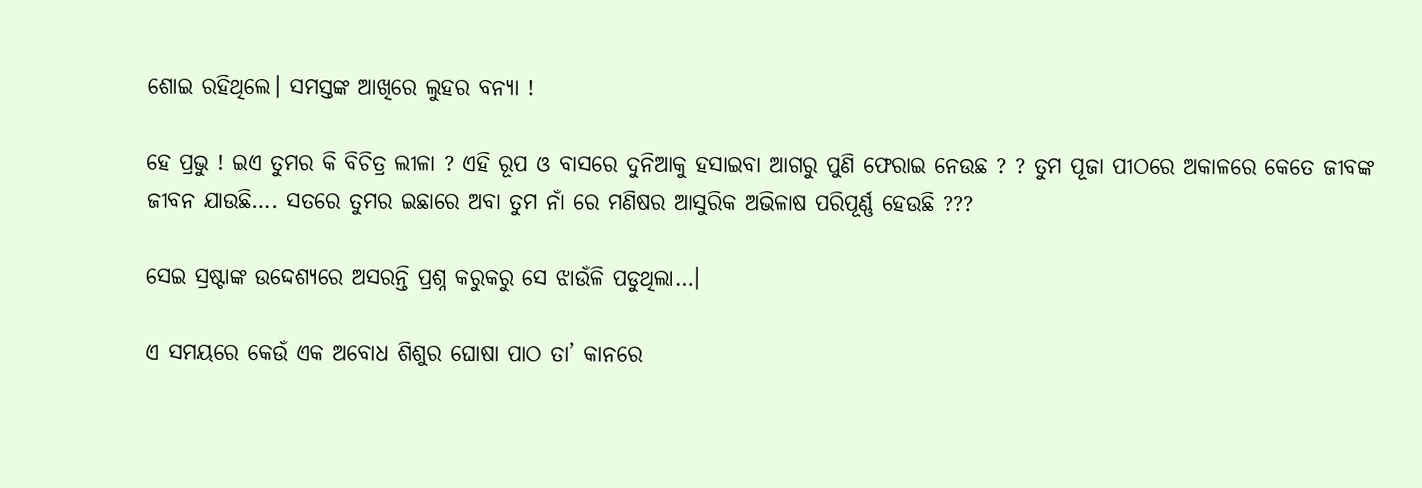ଶୋଇ ରହିଥିଲେ। ସମସ୍ତଙ୍କ ଆଖିରେ ଲୁହର ବନ୍ୟା !

ହେ ପ୍ରଭୁ ! ଇଏ ତୁମର କି ବିଚିତ୍ର ଲୀଳା ? ଏହି ରୂପ ଓ ବାସରେ ଦୁନିଆକୁ ହସାଇବା ଆଗରୁ ପୁଣି ଫେରାଇ ନେଉଛ ? ? ତୁମ ପୂଜା ପୀଠରେ ଅକାଳରେ କେତେ ଜୀବଙ୍କ ଜୀବନ ଯାଉଛି…. ସତରେ ତୁମର ଇଛାରେ ଅବା ତୁମ ନାଁ ରେ ମଣିଷର ଆସୁରିକ ଅଭିଳାଷ ପରିପୂର୍ଣ୍ଣ ହେଉଛି ???

ସେଇ ସ୍ରଷ୍ଟାଙ୍କ ଉଦ୍ଦେଶ୍ୟରେ ଅସରନ୍ତି ପ୍ରଶ୍ନ କରୁକରୁ ସେ ଝାଉଁଳି ପଡୁଥିଲା…।

ଏ ସମୟରେ କେଉଁ ଏକ ଅବୋଧ ଶିଶୁର ଘୋଷା ପାଠ ତା’ କାନରେ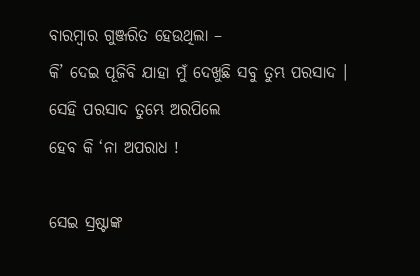ବାରମ୍ବାର ଗୁଞ୍ଜରିତ ହେଉଥିଲା –
କି’ ଦେଇ ପୂଜିବି ଯାହା ମୁଁ ଦେଖୁଛି ସବୁ ତୁମ୍ଭ ପରସାଦ ।
ସେହି ପରସାଦ ତୁମ୍ଭେ ଅରପିଲେ
ହେବ କି ‘ନା ଅପରାଧ !

ସେଇ ସ୍ରଷ୍ଟାଙ୍କ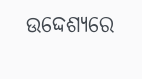ଉଦ୍ଦେଶ୍ୟରେ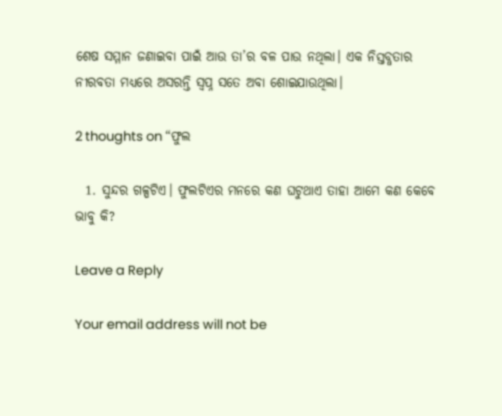ଶେଷ ସମ୍ମାନ ଜଣାଇବା ପାଇଁ ଆଉ ତା’ର ବଳ ପାଉ ନଥିଲା। ଏକ ନିସ୍ତବ୍ଧତାର ନୀରବତା ମଧ୍ୟରେ ଅସରନ୍ତି ସ୍ଵପ୍ନ ସତେ ଅବା ଶୋଇଯାଉଥିଲା।

2 thoughts on “ଫୁଲ

  1. ସୁନ୍ଦର ଗଳ୍ପଟିଏ। ଫୁଲଟିଏର ମନରେ କଣ ଘଟୁଥାଏ ତାହା ଆମେ କଣ କେବେ ଭାବୁ କି?

Leave a Reply

Your email address will not be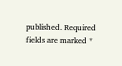published. Required fields are marked *